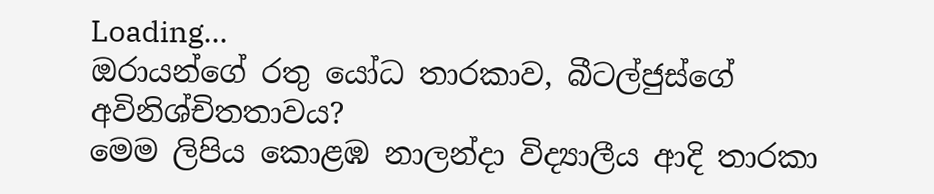Loading...
ඔරායන්ගේ රතු යෝධ තාරකාව, බීටල්ජුස්ගේ අවිනිශ්චිතතාවය?
මෙම ලිපිය කොළඹ නාලන්දා විද්‍යාලීය ආදි තාරකා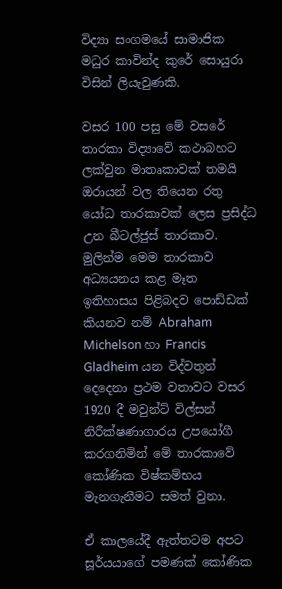විද්‍යා සංගමයේ සාමාජික මධුර කාවින්ද කුරේ සොයුරා විසින් ලියැවුණකි.

වසර 100 පසු මේ වසරේ තාරකා විද්‍යාවේ කථාබහට ලක්වුන මාතෘකාවක් තමයි ඔරායන් වල තියෙන රතු යෝධ තාරකාවක් ලෙස ප්‍රසිද්ධ උන බීටල්ජුස් තාරකාව. මුලින්ම මෙම තාරකාව අධ්‍යයනය කළ මෑත ඉතිහාසය පිළිබදව පොඩ්ඩක් කියනව නම් Abraham Michelson හා Francis Gladheim යන විද්වතුන් දෙදෙනා ප්‍රථම වතාවට වසර 1920 දී මවුන්ට් විල්සන් නිරීක්ෂණාගාරය උපයෝගී කරගනිමින් මේ තාරකාවේ කෝණික විෂ්කම්භය මැනගැනීමට සමත් වුනා.

ඒ කාලයේදී ඇත්තටම අපට සූර්යයාගේ පමණක් කෝණික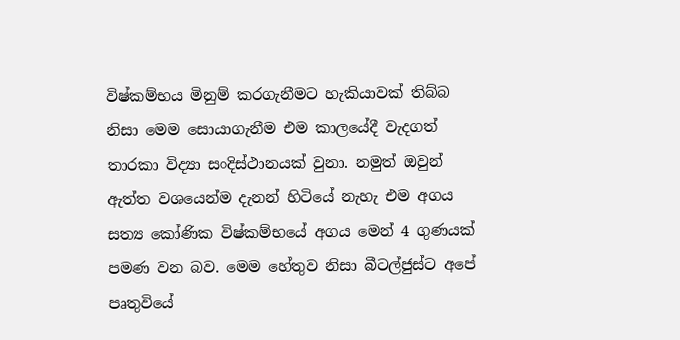විෂ්කම්භය මිනුම් කරගැනීමට හැකියාවක් තිබ්බ නිසා මෙම සොයාගැනීම එම කාලයේදී වැදගත් තාරකා විද්‍යා සංදිස්ථානයක් වුනා. නමුත් ඔවුන් ඇත්ත වශයෙන්ම දැනන් හිටියේ නැහැ එම අගය සත්‍ය කෝණික විෂ්කම්භයේ අගය මෙන් 4 ගුණයක් පමණ වන බව. මෙම හේතුව නිසා බීටල්ජුස්ට අපේ පෘතුවියේ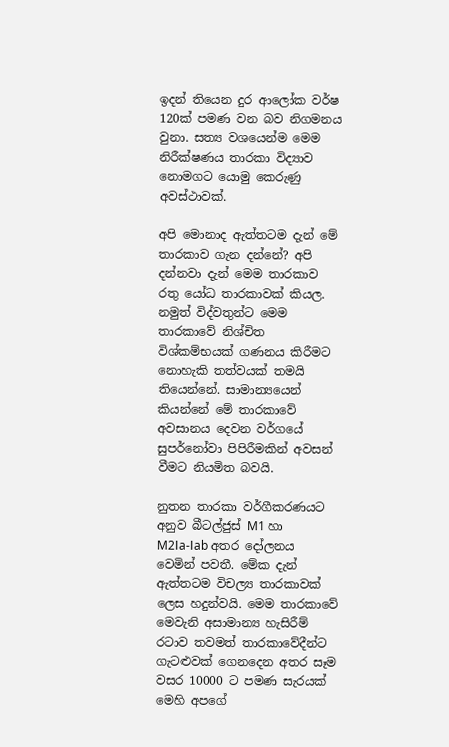ඉදන් තියෙන දුර ආලෝක වර්ෂ 120ක් පමණ වන බව නිගමනය වුනා. සත්‍ය වශයෙන්ම මෙම නිරීක්ෂණය තාරකා විද්‍යාව නොමගට යොමු කෙරුණු අවස්ථාවක්.

අපි මොනාද ඇත්තටම දැන් මේ තාරකාව ගැන දන්නේ? අපි දන්නවා දැන් මෙම තාරකාව රතු යෝධ තාරකාවක් කියල. නමුත් විද්වතුන්ට මෙම තාරකාවේ නිශ්චිත විශ්කම්භයක් ගණනය කිරීමට නොහැකි තත්වයක් තමයි තියෙන්නේ. සාමාන්‍යයෙන් කියන්නේ මේ තාරකාවේ අවසානය දෙවන වර්ගයේ සුපර්නෝවා පිපිරීමකින් අවසන් වීමට නියමිත බවයි.

නුතන තාරකා වර්ගීකරණයට අනුව බීටල්ජුස් M1 හා M2Ⅰa-Ⅰab අතර දෝලනය වෙමින් පවතී. මේක දැන් ඇත්තටම විචල්‍ය තාරකාවක් ලෙස හදුන්වයි. මෙම තාරකාවේ මෙවැනි අසාමාන්‍ය හැසිරීම් රටාව තවමත් තාරකාවේදීන්ට ගැටළුවක් ගෙනදෙන අතර සෑම වසර 10000 ට පමණ සැරයක් මෙහි අපගේ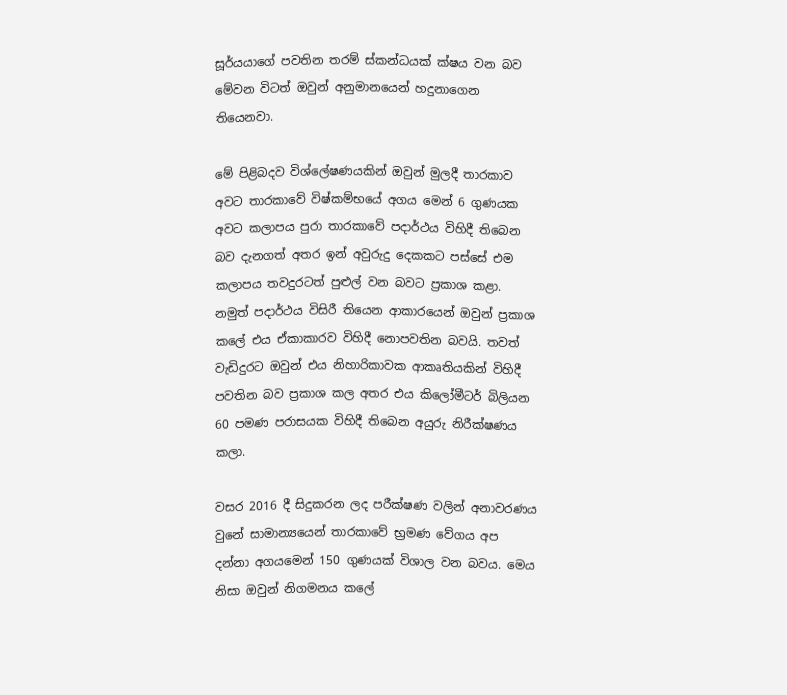සූර්යයාගේ පවතින තරම් ස්කන්ධයක් ක්ෂය වන බව මේවන විටත් ඔවුන් අනුමානයෙන් හදුනාගෙන තියෙනවා.

මේ පිළිබදව විශ්ලේෂණයකින් ඔවුන් මුලදී තාරකාව අවට තාරකාවේ විෂ්කම්භයේ අගය මෙන් 6 ගුණයක අවට කලාපය පුරා තාරකාවේ පදාර්ථය විහිදී තිබෙන බව දැනගත් අතර ඉන් අවුරුදු දෙකකට පස්සේ එම කලාපය තවදුරටත් පුළුල් වන බවට ප්‍රකාශ කළා. නමුත් පදාර්ථය විසිරී තියෙන ආකාරයෙන් ඔවුන් ප්‍රකාශ කලේ එය ඒකාකාරව විහිදී නොපවතින බවයි. තවත් වැඩිදුරට ඔවුන් එය නිහාරිකාවක ආකෘතියකින් විහිදී පවතින බව ප්‍රකාශ කල අතර එය කිලෝමීටර් බිලියන 60 පමණ පරාසයක විහිදී තිබෙන අයුරු නිරීක්ෂණය කලා.

වසර 2016 දී සිදුකරන ලද පරීක්ෂණ වලින් අනාවරණය වුනේ සාමාන්‍යයෙන් තාරකාවේ භ්‍රමණ වේගය අප දන්නා අගයමෙන් 150 ගුණයක් විශාල වන බවය. මෙය නිසා ඔවුන් නිගමනය කලේ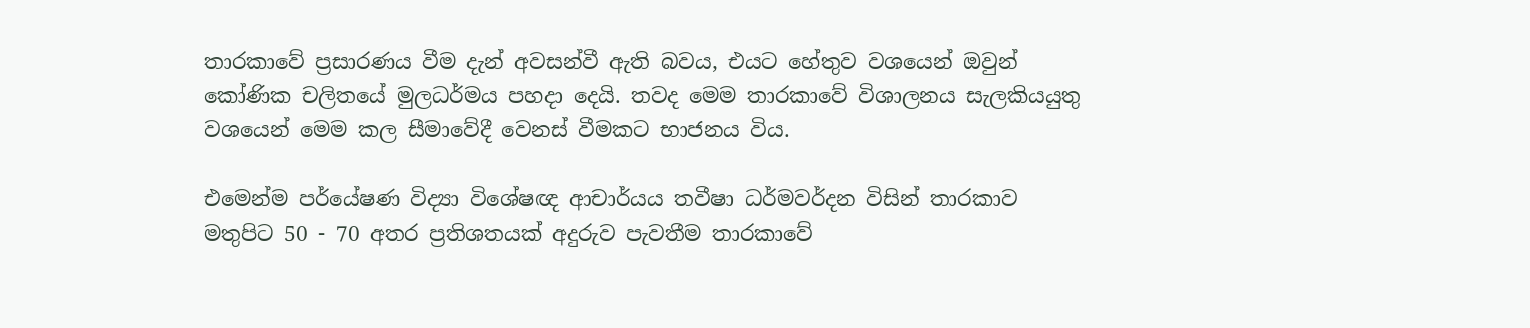තාරකාවේ ප්‍රසාරණය වීම දැන් අවසන්වී ඇති බවය, එයට හේතුව වශයෙන් ඔවුන් කෝණික චලිතයේ මුලධර්මය පහදා දෙයි. තවද මෙම තාරකාවේ විශාලනය සැලකියයුතු වශයෙන් මෙම කල සීමාවේදී වෙනස් වීමකට භාජනය විය.

එමෙන්ම පර්යේෂණ විද්‍යා විශේෂඥ ආචාර්යය තවීෂා ධර්මවර්දන විසින් තාරකාව මතුපිට 50 - 70 අතර ප්‍රතිශතයක් අදුරුව පැවතීම තාරකාවේ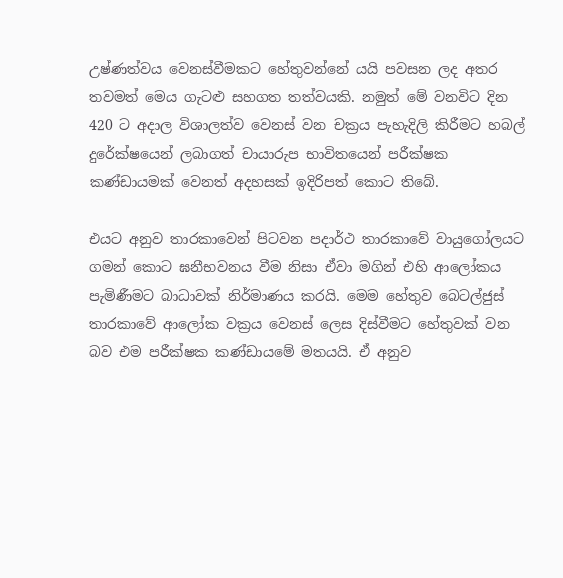උෂ්ණත්වය වෙනස්වීමකට හේතුවන්නේ යයි පවසන ලද අතර තවමත් මෙය ගැටළු සහගත තත්වයකි. නමුත් මේ වනවිට දින 420 ට අදාල විශාලත්ව වෙනස් වන චක්‍රය පැහැදිලි කිරීමට හබල් දුරේක්ෂයෙන් ලබාගත් චායාරුප භාවිතයෙන් පරීක්ෂක කණ්ඩායමක් වෙනත් අදහසක් ඉදිරිපත් කොට තිබේ.

එයට අනුව තාරකාවෙන් පිටවන පදාර්ථ තාරකාවේ වායුගෝලයට ගමන් කොට ඝනීභවනය වීම නිසා ඒවා මගින් එහි ආලෝකය පැමිණීමට බාධාවක් නිර්මාණය කරයි. මෙම හේතුව බෙටල්ජුස් තාරකාවේ ආලෝක වක්‍රය වෙනස් ලෙස දිස්වීමට හේතුවක් වන බව එම පරීක්ෂක කණ්ඩායමේ මතයයි. ඒ අනුව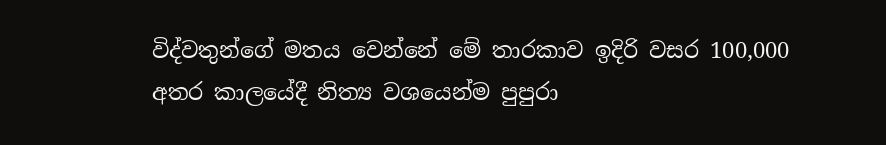විද්වතුන්ගේ මතය වෙන්නේ මේ තාරකාව ඉදිරි වසර 100,000 අතර කාලයේදී නිත්‍ය වශයෙන්ම පුපුරා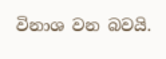විනාශ වන බවයි.